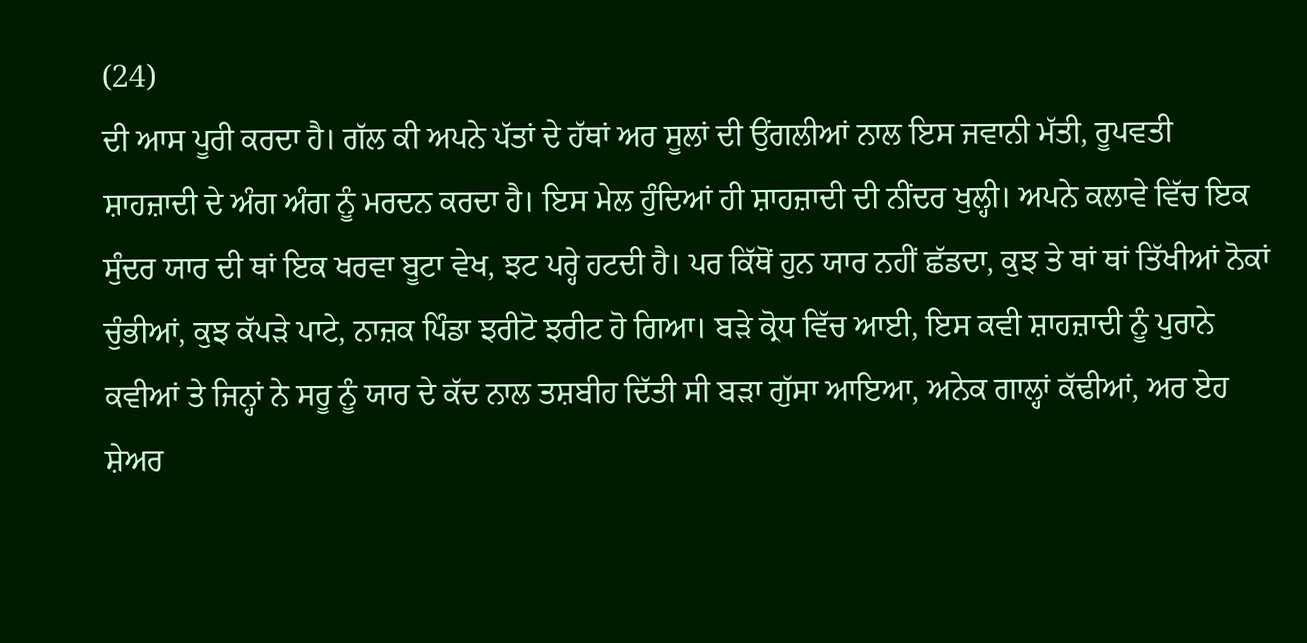(24)
ਦੀ ਆਸ ਪੂਰੀ ਕਰਦਾ ਹੈ। ਗੱਲ ਕੀ ਅਪਨੇ ਪੱਤਾਂ ਦੇ ਹੱਥਾਂ ਅਰ ਸੂਲਾਂ ਦੀ ਉਂਗਲੀਆਂ ਨਾਲ ਇਸ ਜਵਾਨੀ ਮੱਤੀ, ਰੂਪਵਤੀ ਸ਼ਾਹਜ਼ਾਦੀ ਦੇ ਅੰਗ ਅੰਗ ਨੂੰ ਮਰਦਨ ਕਰਦਾ ਹੈ। ਇਸ ਮੇਲ ਹੁੰਦਿਆਂ ਹੀ ਸ਼ਾਹਜ਼ਾਦੀ ਦੀ ਨੀਂਦਰ ਖੁਲ੍ਹੀ। ਅਪਨੇ ਕਲਾਵੇ ਵਿੱਚ ਇਕ ਸੁੰਦਰ ਯਾਰ ਦੀ ਥਾਂ ਇਕ ਖਰਵਾ ਬੂਟਾ ਵੇਖ, ਝਟ ਪਰ੍ਹੇ ਹਟਦੀ ਹੈ। ਪਰ ਕਿੱਥੋਂ ਹੁਨ ਯਾਰ ਨਹੀਂ ਛੱਡਦਾ, ਕੁਝ ਤੇ ਥਾਂ ਥਾਂ ਤਿੱਖੀਆਂ ਨੋਕਾਂ ਚੁੰਭੀਆਂ, ਕੁਝ ਕੱਪੜੇ ਪਾਟੇ, ਨਾਜ਼ਕ ਪਿੰਡਾ ਝਰੀਟੋ ਝਰੀਟ ਹੋ ਗਿਆ। ਬੜੇ ਕ੍ਰੋਧ ਵਿੱਚ ਆਈ, ਇਸ ਕਵੀ ਸ਼ਾਹਜ਼ਾਦੀ ਨੂੰ ਪੁਰਾਨੇ ਕਵੀਆਂ ਤੇ ਜਿਨ੍ਹਾਂ ਨੇ ਸਰੂ ਨੂੰ ਯਾਰ ਦੇ ਕੱਦ ਨਾਲ ਤਸ਼ਬੀਹ ਦਿੱਤੀ ਸੀ ਬੜਾ ਗੁੱਸਾ ਆਇਆ, ਅਨੇਕ ਗਾਲ੍ਹਾਂ ਕੱਢੀਆਂ, ਅਰ ਏਹ ਸ਼ੇਅਰ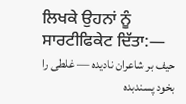ਲਿਖਕੇ ਉਹਨਾਂ ਨੂੰ ਸਾਰਟੀਫਿਕੇਟ ਦਿੱਤਾ:―
حیف بر شاعران نادیده ― غلطی را بخود پسندبده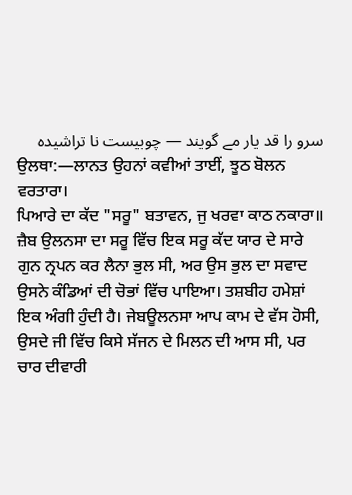سرو را قد یار مے گویند ― چوبیست نا تراشیده
ਉਲਥਾ:—ਲਾਨਤ ਉਹਨਾਂ ਕਵੀਆਂ ਤਾਈਂ, ਝੂਠ ਬੋਲਨ ਵਰਤਾਰਾ।
ਪਿਆਰੇ ਦਾ ਕੱਦ "ਸਰੂ" ਬਤਾਵਨ, ਜੁ ਖਰਵਾ ਕਾਠ ਨਕਾਰਾ॥
ਜ਼ੈਬ ਉਲਨਸਾ ਦਾ ਸਰੂ ਵਿੱਚ ਇਕ ਸਰੂ ਕੱਦ ਯਾਰ ਦੇ ਸਾਰੇ ਗੁਨ ਨ੍ਰਪਨ ਕਰ ਲੈਨਾ ਭੁਲ ਸੀ, ਅਰ ਉਸ ਭੁਲ ਦਾ ਸਵਾਦ ਉਸਨੇ ਕੰਡਿਆਂ ਦੀ ਚੋਭਾਂ ਵਿੱਚ ਪਾਇਆ। ਤਸ਼ਬੀਹ ਹਮੇਸ਼ਾਂ ਇਕ ਅੰਗੀ ਹੁੰਦੀ ਹੈ। ਜੇਬਊਲਨਸਾ ਆਪ ਕਾਮ ਦੇ ਵੱਸ ਹੋਸੀ, ਉਸਦੇ ਜੀ ਵਿੱਚ ਕਿਸੇ ਸੱਜਨ ਦੇ ਮਿਲਨ ਦੀ ਆਸ ਸੀ, ਪਰ ਚਾਰ ਦੀਵਾਰੀ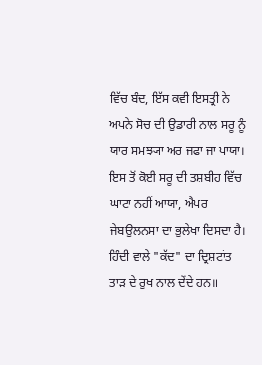ਵਿੱਚ ਬੰਦ, ਇੱਸ ਕਵੀ ਇਸਤ੍ਰੀ ਨੇ ਅਪਨੇ ਸੋਚ ਦੀ ਉਡਾਰੀ ਨਾਲ ਸਰੂ ਨੂੰ ਯਾਰ ਸਮਝ੍ਯਾ ਅਰ ਜਫਾ ਜਾ ਪਾਯਾ। ਇਸ ਤੋਂ ਕੋਈ ਸਰੂ ਦੀ ਤਸ਼ਬੀਹ ਵਿੱਚ ਘਾਟਾ ਨਹੀਂ ਆਯਾ, ਐਪਰ ਜੇਬਉਲਨਸਾ ਦਾ ਭੁਲੇਖਾ ਦਿਸਦਾ ਹੈ। ਹਿੰਦੀ ਵਾਲੇ "ਕੱਦ" ਦਾ ਦ੍ਰਿਸ਼ਟਾਂਤ ਤਾੜ ਦੇ ਰੁਖ ਨਾਲ ਦੇਂਦੇ ਹਨ॥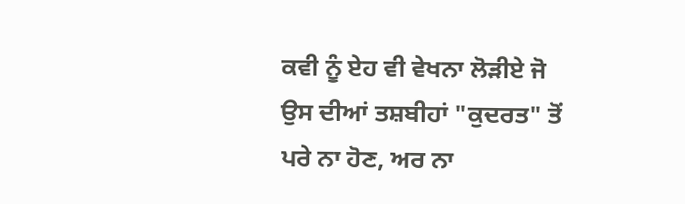ਕਵੀ ਨੂੰ ਏਹ ਵੀ ਵੇਖਨਾ ਲੋੜੀਏ ਜੋ ਉਸ ਦੀਆਂ ਤਸ਼ਬੀਹਾਂ "ਕੁਦਰਤ" ਤੋਂ ਪਰੇ ਨਾ ਹੋਣ, ਅਰ ਨਾ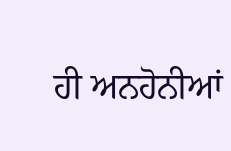ਹੀ ਅਨਹੋਨੀਆਂ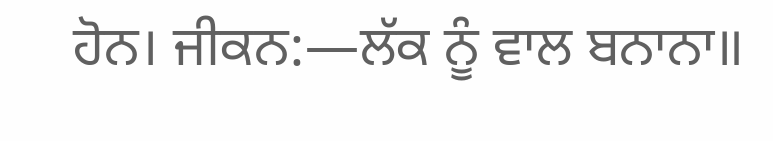ਹੋਨ। ਜੀਕਨ:―ਲੱਕ ਨੂੰ ਵਾਲ ਬਨਾਨਾ॥